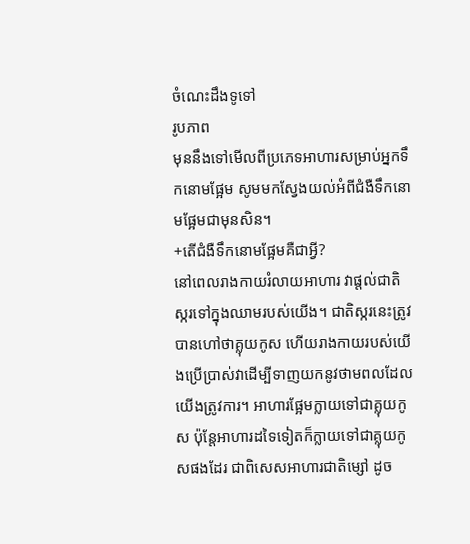ចំណេះដឹងទូទៅ
រូបភាព
មុននឹងទៅមើលពីប្រភេទអាហារសម្រាប់អ្នកទឹកនោមផ្អែម សូមមកស្វែងយល់អំពីជំងឺទឹកនោមផ្អែមជាមុនសិន។
+តើជំងឺទឹកនោមផ្អែមគឺជាអ្វី?
នៅពេលរាងកាយរំលាយអាហារ វាផ្តល់ជាតិស្ករទៅក្នុងឈាមរបស់យើង។ ជាតិស្ករនេះត្រូវបានហៅថាគ្លុយកូស ហើយរាងកាយរបស់យើងប្រើប្រាស់វាដើម្បីទាញយកនូវថាមពលដែលយើងត្រូវការ។ អាហារផ្អែមក្លាយទៅជាគ្លុយកូស ប៉ុន្តែអាហារដទៃទៀតក៏ក្លាយទៅជាគ្លុយកូសផងដែរ ជាពិសេសអាហារជាតិម្សៅ ដូច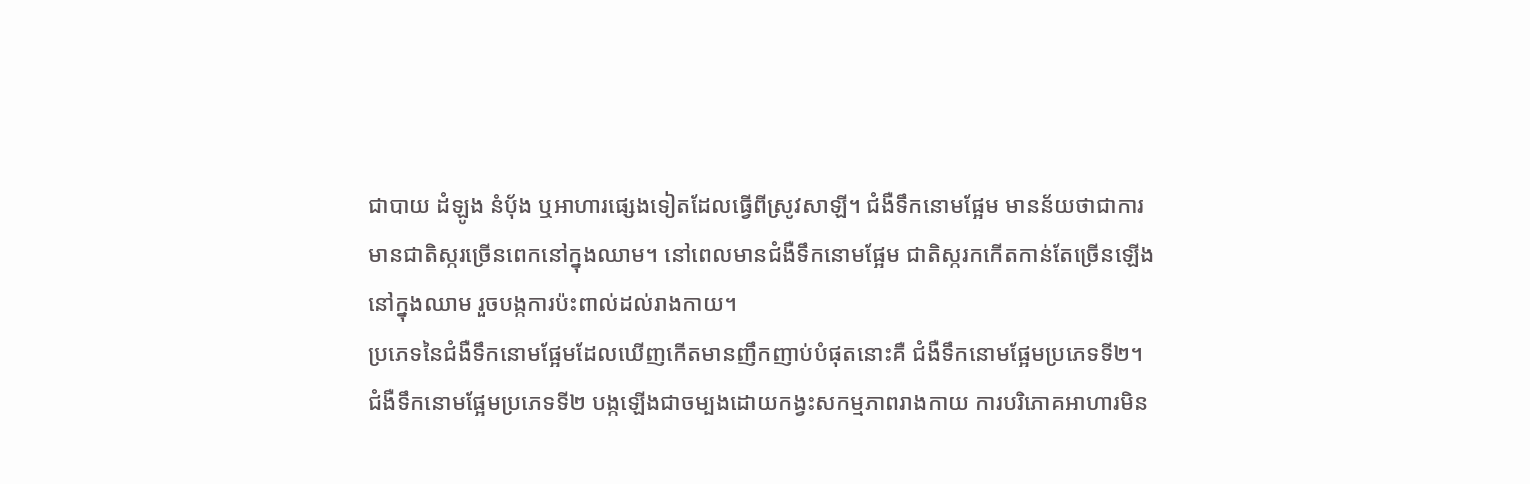ជាបាយ ដំឡូង នំបុ័ង ឬអាហារផ្សេងទៀតដែលធ្វើពីស្រូវសាឡី។ ជំងឺទឹកនោមផ្អែម មានន័យថាជាការមានជាតិស្ករច្រើនពេកនៅក្នុងឈាម។ នៅពេលមានជំងឺទឹកនោមផ្អែម ជាតិស្ករកកើតកាន់តែច្រើនឡើងនៅក្នុងឈាម រួចបង្កការប៉ះពាល់ដល់រាងកាយ។
ប្រភេទនៃជំងឺទឹកនោមផ្អែមដែលឃើញកើតមានញឹកញាប់បំផុតនោះគឺ ជំងឺទឹកនោមផ្អែមប្រភេទទី២។ ជំងឺទឹកនោមផ្អែមប្រភេទទី២ បង្កឡើងជាចម្បងដោយកង្វះសកម្មភាពរាងកាយ ការបរិភោគអាហារមិន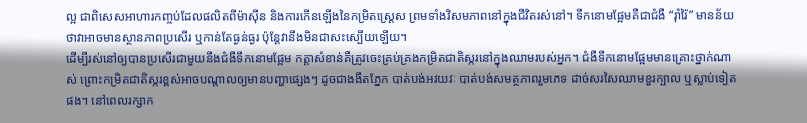ល្អ ជាពិសេសអាហារកញ្ចប់ដែលផលិតពីម៉ាស៊ីន និងការកើនឡើងនៃកម្រិតស្ត្រេស ព្រមទាំងវិសមភាពនៅក្នុងជីវិតរស់នៅ។ ទឹកនោមផ្អែមគឺជាជំងឺ “រ៉ាំរ៉ៃ” មានន័យថាវាអាចមានស្ថានភាពប្រសើរ ឬកាន់តែធ្ងន់ធ្ងរ ប៉ុន្តែវានឹងមិនជាសះស្បើយឡើយ។
ដើម្បីរស់នៅឲ្យបានប្រសើរជាមួយនឹងជំងឺទឹកនោមផ្អែម កត្តាសំខាន់គឺត្រូវចេះគ្រប់គ្រងកម្រិតជាតិស្ករនៅក្នុងឈាមរបស់អ្នក។ ជំងឺទឹកនោមផ្អែមមានគ្រោះថ្នាក់ណាស់ ព្រោះកម្រិតជាតិស្ករខ្ពស់អាចបណ្តាលឲ្យមានបញ្ហាផ្សេងៗ ដូចជាងងឹតភ្នែក បាត់បង់អវយវៈ បាត់បង់សមត្ថភាពរួមភេទ ដាច់សរសៃឈាមខួរក្បាល ឬស្លាប់ទៀតផង។ នៅពេលរក្សាក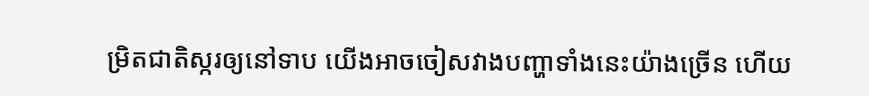ម្រិតជាតិស្ករឲ្យនៅទាប យើងអាចចៀសវាងបញ្ហាទាំងនេះយ៉ាងច្រើន ហើយ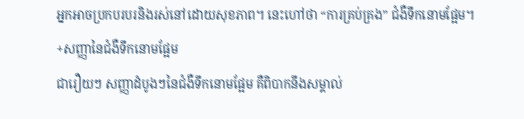អ្នកអាចប្រកបរបរនិងរស់នៅដោយសុខភាព។ នេះហៅថា “ការគ្រប់គ្រង” ជំងឺទឹកនោមផ្អែម។
+សញ្ញានៃជំងឺទឹកនោមផ្អែម
ជារឿយៗ សញ្ញាដំបូងៗនៃជំងឺទឹកនោមផ្អែម គឺពិបាកនឹងសម្គាល់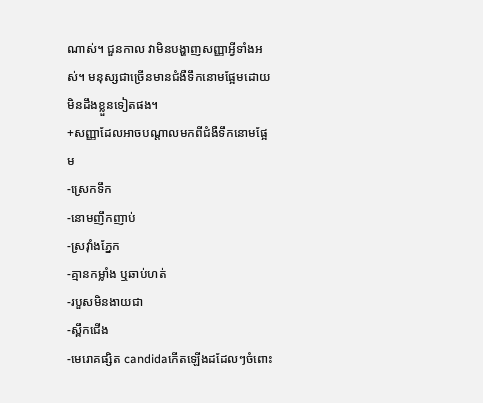ណាស់។ ជួនកាល វាមិនបង្ហាញសញ្ញាអ្វីទាំងអស់។ មនុស្សជាច្រើនមានជំងឺទឹកនោមផ្អែមដោយមិនដឹងខ្លួនទៀតផង។
+សញ្ញាដែលអាចបណ្តាលមកពីជំងឺទឹកនោមផ្អែម
-ស្រេកទឹក
-នោមញឹកញាប់
-ស្រវ៉ាំងភ្នែក
-គ្មានកម្លាំង ឬឆាប់ហត់
-របួសមិនងាយជា
-ស្ពឹកជើង
-មេរោគផ្សិត candidaកើតឡើងដដែលៗចំពោះ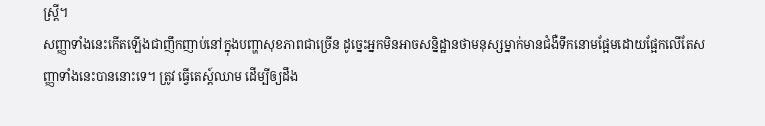ស្ត្រី។
សញ្ញាទាំងនេះកើតឡើងជាញឹកញាប់នៅក្នុងបញ្ហាសុខភាពជាច្រើន ដូច្នេះអ្នកមិនអាចសន្និដ្ឋានថាមនុស្សម្នាក់មានជំងឺទឹកនោមផ្អែមដោយផ្អែកលើតែសញ្ញាទាំងនេះបាននោះទេ។ ត្រូវ ធ្វើតេស្ត៍ឈាម ដើម្បីឲ្យដឹង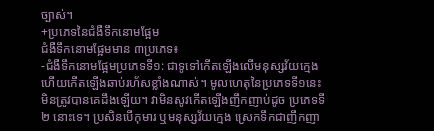ច្បាស់។
+ប្រភេទនៃជំងឺទឹកនោមផ្អែម
ជំងឺទឹកនោមផ្អែមមាន ៣ប្រភេទ៖
-ជំងឺទឹកនោមផ្អែមប្រភេទទី១: ជាទូទៅកើតឡើងលើមនុស្សវ័យក្មេង ហើយកើតឡើងឆាប់រហ័សខ្លាំងណាស់។ មូលហេតុនៃប្រភេទទី១នេះ មិនត្រូវបានគេដឹងឡើយ។ វាមិនសូវកើតឡើងញឹកញាប់ដូច ប្រភេទទី២ នោះទេ។ ប្រសិនបើកុមារ ឬមនុស្សវ័យក្មេង ស្រេកទឹកជាញឹកញា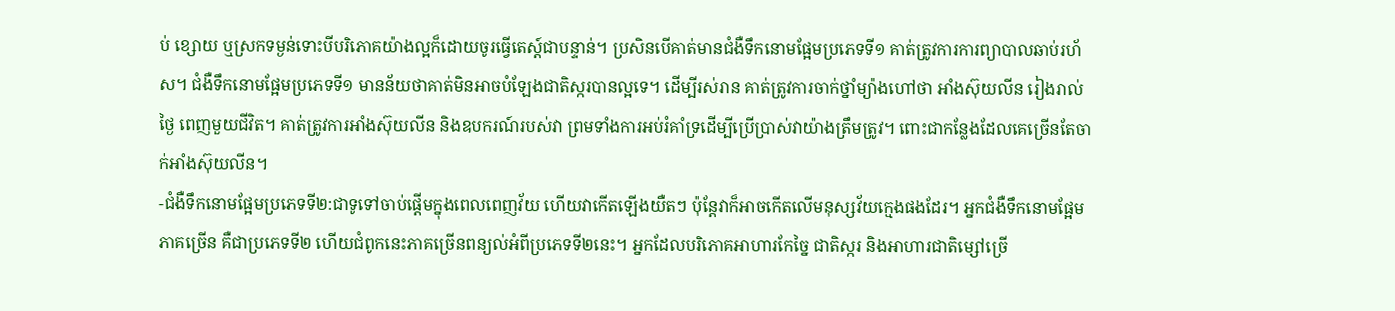ប់ ខ្សោយ ឬស្រកទម្ងន់ទោះបីបរិភោគយ៉ាងល្អក៏ដោយចូរធ្វើតេស្ត៍ជាបន្ទាន់។ ប្រសិនបើគាត់មានជំងឺទឹកនោមផ្អែមប្រភេទទី១ គាត់ត្រូវការការព្យាបាលឆាប់រហ័ស។ ជំងឺទឹកនោមផ្អែមប្រភេទទី១ មានន័យថាគាត់មិនអាចបំឡែងជាតិស្ករបានល្អទេ។ ដើម្បីរស់រាន គាត់ត្រូវការចាក់ថ្នាំម្យ៉ាងហៅថា អាំងស៊ុយលីន រៀងរាល់ថ្ងៃ ពេញមួយជីវិត។ គាត់ត្រូវការអាំងស៊ុយលីន និងឧបករណ៍របស់វា ព្រមទាំងការអប់រំគាំទ្រដើម្បីប្រើប្រាស់វាយ៉ាងត្រឹមត្រូវ។ ពោះជាកន្លែងដែលគេច្រើនតែចាក់អាំងស៊ុយលីន។
-ជំងឺទឹកនោមផ្អែមប្រភេទទី២:ជាទូទៅចាប់ផ្តើមក្នុងពេលពេញវ័យ ហើយវាកើតឡើងយឺតៗ ប៉ុន្តែវាក៏អាចកើតលើមនុស្សវ័យក្មេងផងដែរ។ អ្នកជំងឺទឹកនោមផ្អែមភាគច្រើន គឺជាប្រភេទទី២ ហើយជំពូកនេះភាគច្រើនពន្យល់អំពីប្រភេទទី២នេះ។ អ្នកដែលបរិភោគអាហារកែច្នៃ ជាតិស្ករ និងអាហារជាតិម្សៅច្រើ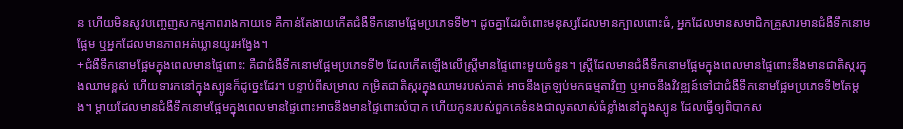ន ហើយមិនសូវបញ្ចេញសកម្មភាពរាងកាយទេ គឺកាន់តែងាយកើតជំងឺទឹកនោមផ្អែមប្រភេទទី២។ ដូចគ្នាដែរចំពោះមនុស្សដែលមានក្បាលពោះធំ, អ្នកដែលមានសមាជិកគ្រួសារមានជំងឺទឹកនោមផ្អែម ឬអ្នកដែលមានភាពអត់ឃ្លានយូរអង្វែង។
+ជំងឺទឹកនោមផ្អែមក្នុងពេលមានផ្ទៃពោះ: គឺជាជំងឺទឹកនោមផ្អែមប្រភេទទី២ ដែលកើតឡើងលើស្ត្រីមានផ្ទៃពោះមួយចំនួន។ ស្ត្រីដែលមានជំងឺទឹកនោមផ្អែមក្នុងពេលមានផ្ទៃពោះនឹងមានជាតិស្ករក្នុងឈាមខ្ពស់ ហើយទារកនៅក្នុងស្បូនក៏ដូច្នេះដែរ។ បន្ទាប់ពីសម្រាល កម្រិតជាតិស្ករក្នុងឈាមរបស់គាត់ អាចនឹងត្រឡប់មកធម្មតាវិញ ឬអាចនឹងវិវឌ្ឍន៍ទៅជាជំងឺទឹកនោមផ្អែមប្រភេទទី២តែម្តង។ ម្តាយដែលមានជំងឺទឹកនោមផ្អែមក្នុងពេលមានផ្ទៃពោះអាចនឹងមានផ្ទៃពោះលំបាក ហើយកូនរបស់ពួកគេទំនងជាលូតលាស់ធំខ្លាំងនៅក្នុងស្បូន ដែលធ្វើឲ្យពិបាកស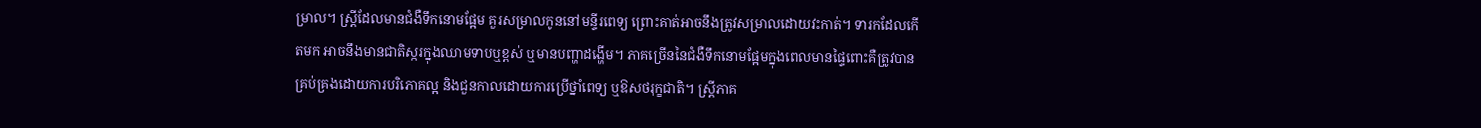ម្រាល។ ស្ត្រីដែលមានជំងឺទឹកនោមផ្អែម គួរសម្រាលកូននៅមន្ទីរពេទ្យ ព្រោះគាត់អាចនឹងត្រូវសម្រាលដោយវះកាត់។ ទារកដែលកើតមក អាចនឹងមានជាតិស្ករក្នុងឈាមទាបឬខ្ពស់ ឬមានបញ្ហាដង្ហើម។ ភាគច្រើននៃជំងឺទឹកនោមផ្អែមក្នុងពេលមានផ្ទៃពោះគឺត្រូវបានគ្រប់គ្រងដោយការបរិភោគល្អ និងជួនកាលដោយការប្រើថ្នាំពេទ្យ ឬឱសថរុក្ខជាតិ។ ស្ត្រីភាគ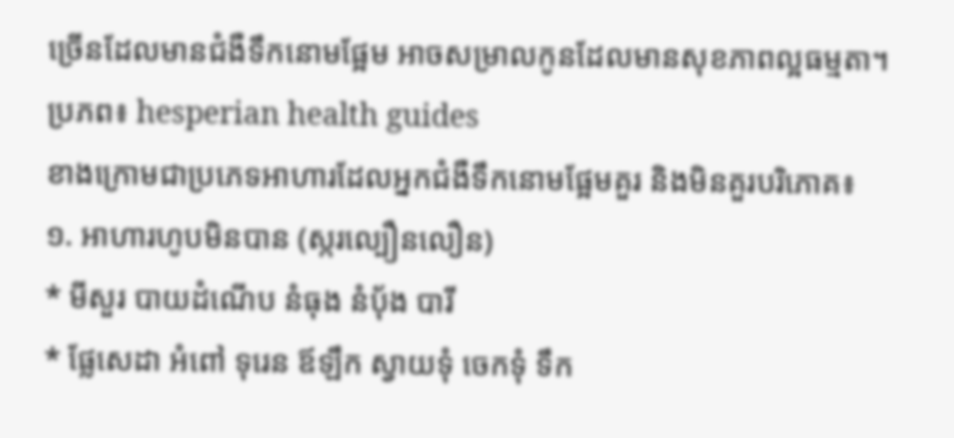ច្រើនដែលមានជំងឺទឹកនោមផ្អែម អាចសម្រាលកូនដែលមានសុខភាពល្អធម្មតា។
ប្រភព៖ hesperian health guides
ខាងក្រោមជាប្រភេទអាហារដែលអ្នកជំងឺទឹកនោមផ្អែមគួរ និងមិនគួរបរិភោគ៖
១. អាហារហូបមិនបាន (ស្ករល្បឿនលឿន)
* មីសួរ បាយដំណើប នំធុង នំប៉័ង បារី
* ផ្លែសេដា អំពៅ ទុរេន ឪឡឹក ស្វាយទុំ ចេកទុំ ទឹក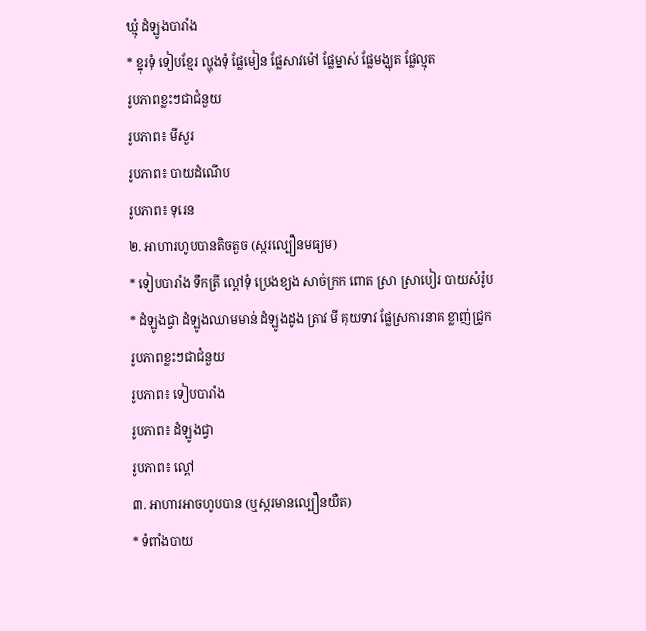ឃ្មុំ ដំឡូងបារាំង
* ខ្នុរទុំ ទៀបខ្មែរ ល្ហុងទុំ ផ្លែមៀន ផ្លែសាវម៉ៅ ផ្លែម្នាស់ ផ្លែមង្ឃុត ផ្លែល្មុត
រូបភាពខ្លះៗជាជំនួយ
រូបភាព៖ មីសួរ
រូបភាព៖ បាយដំណើប
រូបភាព៖ ទុរេន
២. អាហារហូបបានតិចតួច (ស្ករល្បឿនមធ្យម)
* ទៀបបារាំង ទឹកត្រី ល្ពៅទុំ ប្រេងខ្យង សាច់ក្រក ពោត ស្រា ស្រាបៀរ បាយសំរ៉ូប
* ដំឡូងជ្វា ដំឡូងឈាមមាន់ ដំឡូងដូង ត្រាវ មី គុយទាវ ផ្លែស្រការនាគ ខ្លាញ់ជ្រូក
រូបភាពខ្លះៗជាជំនួយ
រូបភាព៖ ទៀបបារាំង
រូបភាព៖ ដំឡូងជ្វា
រូបភាព៖ ល្ពៅ
៣. អាហារអាចហូបបាន (ឬស្ករមានល្បឿនយឺត)
* ទំពាំងបាយ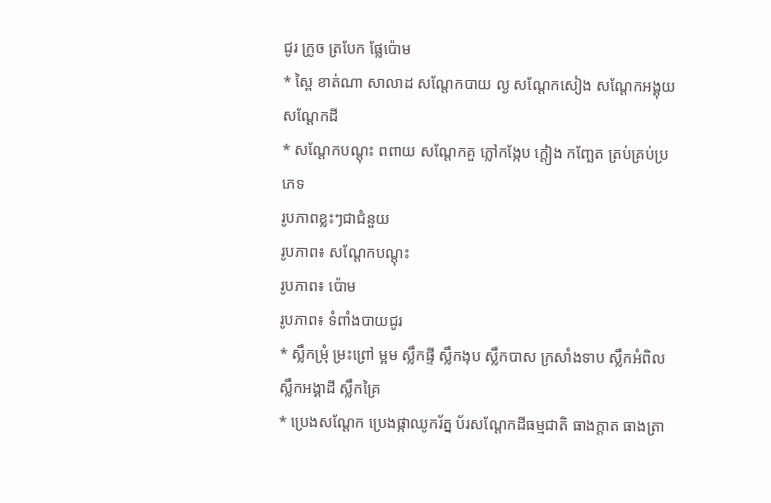ជូរ ក្រូច ត្របែក ផ្លែប៉ោម
* ស្ពៃ ខាត់ណា សាលាដ សណ្ដែកបាយ ល្ង សណ្ដែកសៀង សណ្ដែកអង្គុយ សណ្ដែកដី
* សណ្ដែកបណ្ដុះ ពពាយ សណ្ដែកគួ ភ្លៅកង្កែប ក្ដៀង កញ្ឆែត ត្រប់គ្រប់ប្រភេទ
រូបភាពខ្លះៗជាជំនួយ
រូបភាព៖ សណ្ដែកបណ្ដុះ
រូបភាព៖ ប៉ោម
រូបភាព៖ ទំពាំងបាយជូរ
* ស្លឹកម្រុំ ម្រះព្រៅ ម្អម ស្លឹកផ្ទី ស្លឹកងុប ស្លឹកបាស ក្រសាំងទាប ស្លឹកអំពិល ស្លឹកអង្គាដី ស្លឹកគ្រៃ
* ប្រេងសណ្ដែក ប្រេងផ្កាឈូករ័ត្ន ប័រសណ្ដែកដីធម្មជាតិ ធាងក្ដាត ធាងត្រា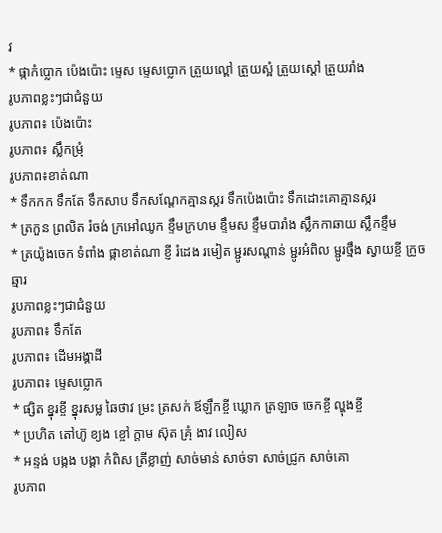វ
* ផ្កាកំប្លោក ប៉េងប៉ោះ ម្ទេស ម្ទេសប្លោក ត្រួយល្ពៅ ត្រួយស្អំ ត្រួយស្ដៅ ត្រួយរាំង
រូបភាពខ្លះៗជាជំនួយ
រូបភាព៖ ប៉េងប៉ោះ
រូបភាព៖ ស្លឹកម្រុំ
រូបភាព៖ខាត់ណា
* ទឹកកក ទឹកតែ ទឹកសាប ទឹកសណ្ដែកគ្មានស្ករ ទឹកប៉េងប៉ោះ ទឹកដោះគោគ្មានស្ករ
* ត្រកួន ព្រលិត រំចង់ ក្រអៅឈូក ខ្ទឹមក្រហម ខ្ទឹមស ខ្ទឹមបារាំង ស្លឹកកាឆាយ ស្លឹកខ្ទឹម
* ត្រយ៉ូងចេក ទំពាំង ផ្កាខាត់ណា ខ្ញី រំដេង រមៀត ម្ជូរសណ្ដាន់ ម្ជូរអំពិល ម្ជូរថ្មឹង ស្វាយខ្ចី ក្រូចឆ្មារ
រូបភាពខ្លះៗជាជំនួយ
រូបភាព៖ ទឹកតែ
រូបភាព៖ ដើមអង្គាដី
រូបភាព៖ ម្ទេសប្លោក
* ផ្សិត ខ្នុរខ្ចី ខ្នុរសម្ល ឆៃថាវ ម្រះ ត្រសក់ ឪឡឹកខ្ចី ឃ្លោក ត្រឡាច ចេកខ្ចី ល្ហុងខ្ចី
* ប្រហិត តៅហ៊ូ ខ្យង ខ្ចៅ ក្ដាម ស៊ុត គ្រុំ ងាវ លៀស
* អន្ទង់ បង្កង បង្គា កំពិស ត្រីខ្លាញ់ សាច់មាន់ សាច់ទា សាច់ជ្រូក សាច់គោ
រូបភាព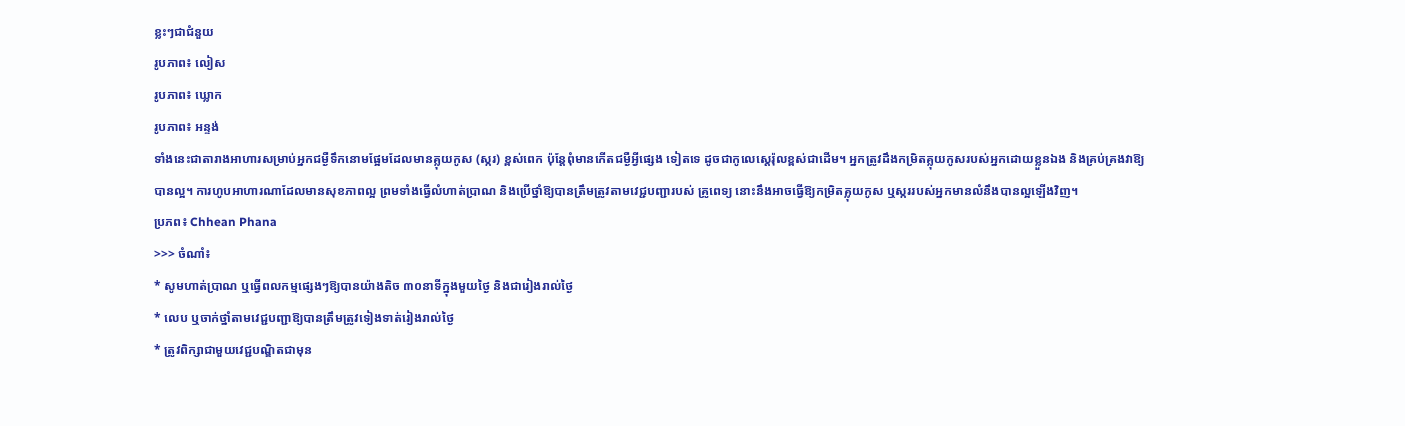ខ្លះៗជាជំនួយ
រូបភាព៖ លៀស
រូបភាព៖ ឃ្លោក
រូបភាព៖ អន្ទង់
ទាំងនេះជាតារាងអាហារសម្រាប់អ្នកជម្ងឺទឹកនោមផ្អែមដែលមានគ្លុយកូស (ស្ករ) ខ្ពស់ពេក ប៉ុន្តែពុំមានកើតជម្ងឺអ្វីផ្សេង ទៀតទេ ដូចជាកូលេស្តេរ៉ុលខ្ពស់ជាដើម។ អ្នកត្រូវដឹងកម្រិតគ្លុយកូសរបស់អ្នកដោយខ្លួនឯង និងគ្រប់គ្រងវាឱ្យបានល្អ។ ការហូបអាហារណាដែលមានសុខភាពល្អ ព្រមទាំងធ្វើលំហាត់ប្រាណ និងប្រើថ្នាំឱ្យបានត្រឹមត្រូវតាមវេជ្ជបញ្ជារបស់ គ្រូពេទ្យ នោះនឹងអាចធ្វើឱ្យកម្រិតគ្លុយកូស ឬស្កររបស់អ្នកមានលំនឹងបានល្អឡើងវិញ។
ប្រភព៖ Chhean Phana
>>> ចំណាំ៖
* សូមហាត់ប្រាណ ឬធ្វើពលកម្មផ្សេងៗឱ្យបានយ៉ាងតិច ៣០នាទីក្នុងមួយថ្ងៃ និងជារៀងរាល់ថ្ងៃ
* លេប ឬចាក់ថ្នាំតាមវេជ្ជបញ្ជាឱ្យបានត្រឹមត្រូវទៀងទាត់រៀងរាល់ថ្ងៃ
* ត្រូវពិក្សាជាមួយវេជ្ជបណ្ឌិតជាមុន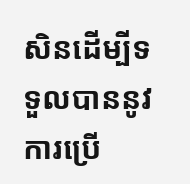សិនដើម្បីទទួលបាននូវការប្រើ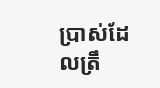ប្រាស់ដែលត្រឹ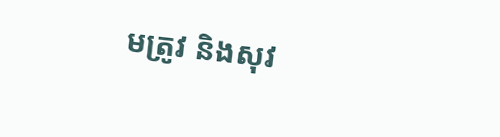មត្រូវ និងសុវ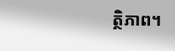ត្ថិភាព។